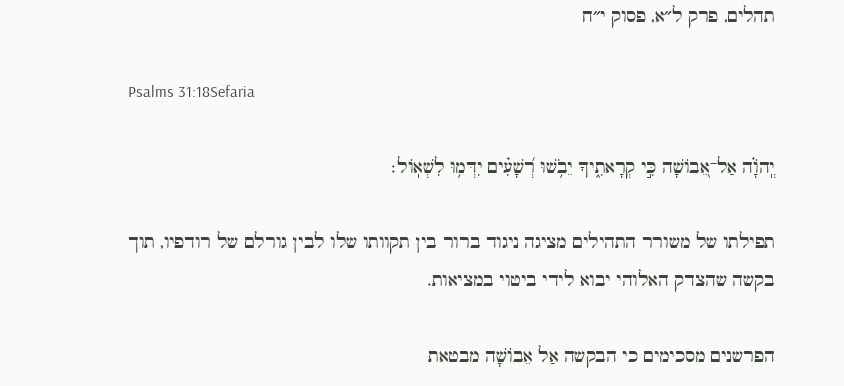תהלים, פרק ל״א, פסוק י״ח

Psalms 31:18Sefaria

יְֽהֹוָ֗ה אַל־אֵ֭בוֹשָׁה כִּ֣י קְרָאתִ֑יךָ יֵבֹ֥שׁוּ רְ֝שָׁעִ֗ים יִדְּמ֥וּ לִשְׁאֽוֹל׃

תפילתו של משורר התהילים מציגה ניגוד ברור בין תקוותו שלו לבין גורלם של רודפיו, תוך בקשה שהצדק האלוהי יבוא לידי ביטוי במציאות.

הפרשנים מסכימים כי הבקשה אַל אֵבוֹשָׁה מבטאת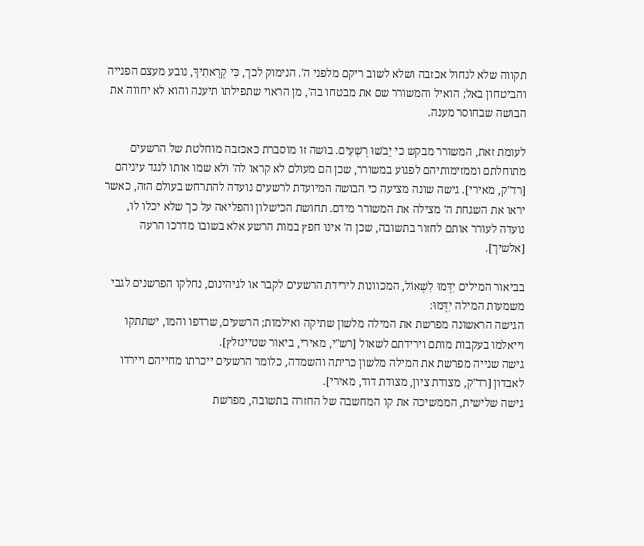תקווה שלא לנחול אכזבה ושלא לשוב ריקם מלפני ה'. הנימוק לכך, כִּי קְרָאתִיךָ, נובע מעצם הפנייה והביטחון באל; הואיל והמשורר שם את מבטחו בה', מן הראוי שתפילתו תיענה והוא לא יחווה את הבושה שבחוסר מענה.

לעומת זאת, המשורר מבקש כי יֵבֹשׁוּ רְשָׁעִים. בושה זו מוסברת כאכזבה מוחלטת של הרשעים מתוחלתם וממזימותיהם לפגוע במשורר, שכן הם מעולם לא קראו לה' ולא שמו אותו לנגד עיניהם [רד"ק, מאירי]. גישה שונה מציעה כי הבושה המיועדת לרשעים נועדה להתרחש בעולם הזה, כאשר יראו את השגחת ה' מצילה את המשורר מידם. תחושת הכישלון והפליאה על כך שלא יכלו לו, נועדה לעורר אותם לחזור בתשובה, שכן ה' אינו חפץ במות הרשע אלא בשובו מדרכו הרעה [אלשיך].

בביאור המילים יִדְּמוּ לִשְׁאוֹל, המכוונות לירידת הרשעים לקבר או לגיהינום, נחלקו הפרשנים לגבי משמעות המילה יִדְּמוּ:
הגישה הראשונה מפרשת את המילה מלשון שתיקה ואילמות; הרשעים, שרדפו והמו, ישתתקו וייאלמו בעקבות מותם וירידתם לשאול [רש"י, מאירי, ביאור שטיינזלץ].
גישה שנייה מפרשת את המילה מלשון כריתה והשמדה, כלומר הרשעים ייכרתו מחייהם ויירדו לאבדון [רד"ק, מצודת ציון, מצודת דוד, מאירי].
גישה שלישית, הממשיכה את קו המחשבה של החזרה בתשובה, מפרשת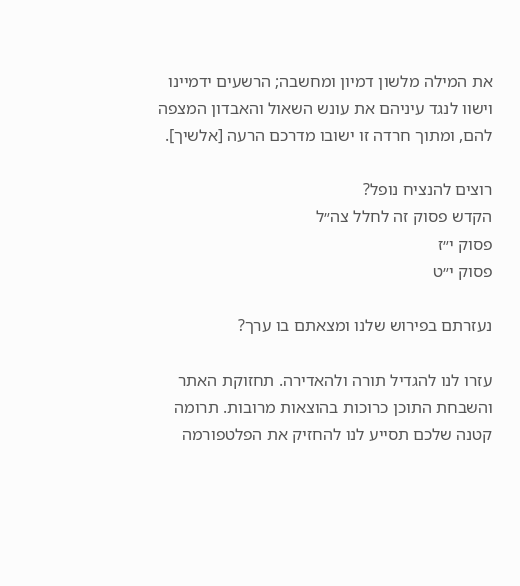את המילה מלשון דמיון ומחשבה; הרשעים ידמיינו וישוו לנגד עיניהם את עונש השאול והאבדון המצפה להם, ומתוך חרדה זו ישובו מדרכם הרעה [אלשיך].

רוצים להנציח נופל?
הקדש פסוק זה לחלל צה״ל
פסוק י״ז
פסוק י״ט

נעזרתם בפירוש שלנו ומצאתם בו ערך?

עזרו לנו להגדיל תורה ולהאדירה. תחזוקת האתר והשבחת התוכן כרוכות בהוצאות מרובות. תרומה קטנה שלכם תסייע לנו להחזיק את הפלטפורמה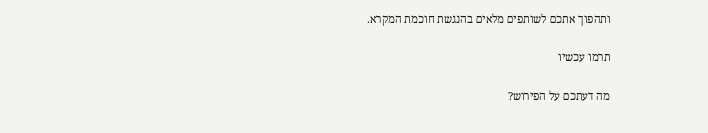ותהפוך אתכם לשותפים מלאים בהנגשת חוכמת המקרא.

תרמו עכשיו

מה דעתכם על הפירוש?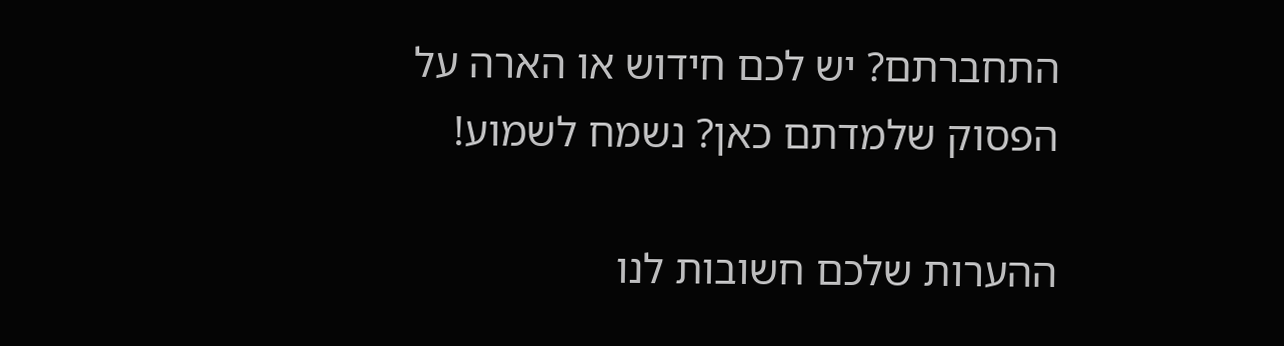התחברתם? יש לכם חידוש או הארה על הפסוק שלמדתם כאן? נשמח לשמוע!

ההערות שלכם חשובות לנו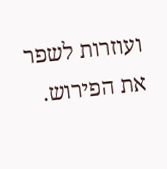ועוזרות לשפר את הפירוש.